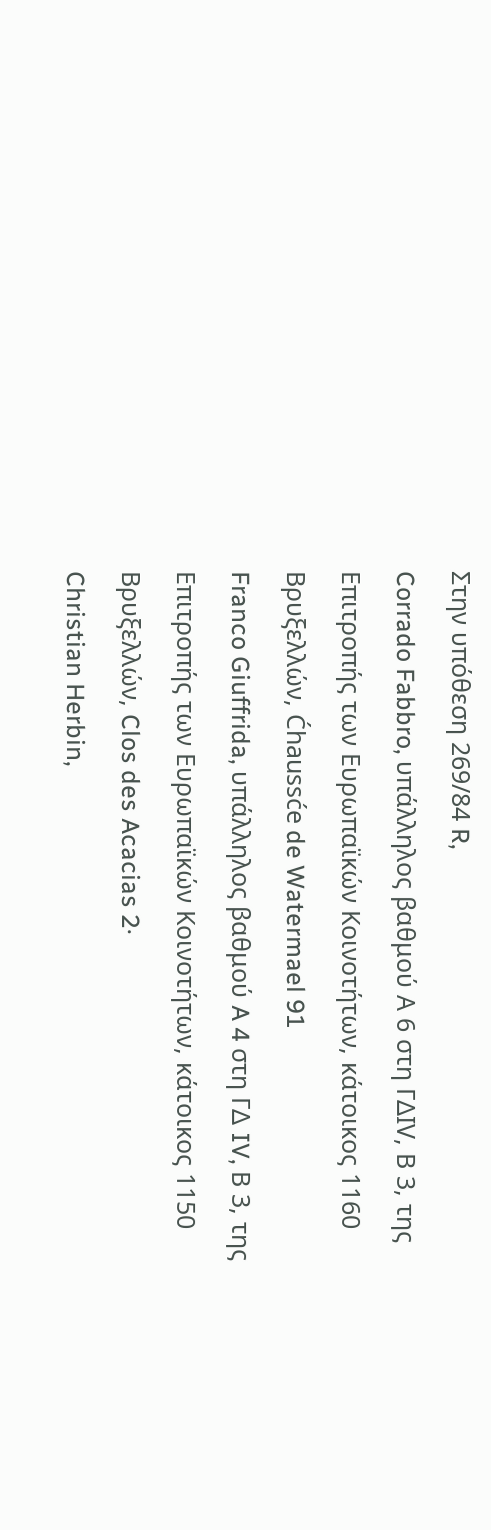Στην υπόθεση 269/84 R,
Corrado Fabbro, υπάλληλος βαθμού Α 6 στη ΓΔIV, Β 3, της Επιτροπής των Ευρωπαϊκών Κοινοτήτων, κάτοικος 1160 Βρυξελλών, Ćhaussće de Watermael 91
Franco Giuffrida, υπάλληλος βαθμού A 4 στη ΓΔ IV, Β 3, της Επιτροπής των Ευρωπαϊκών Κοινοτήτων, κάτοικος 1150 Βρυξελλών, Clos des Acacias 2·
Christian Herbin,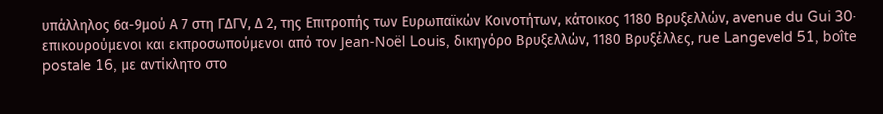υπάλληλος 6α-9μού Α 7 στη ΓΔΓV, Δ 2, της Επιτροπής των Ευρωπαϊκών Κοινοτήτων, κάτοικος 1180 Βρυξελλών, avenue du Gui 30·
επικουρούμενοι και εκπροσωπούμενοι από τον Jean-Noël Louis, δικηγόρο Βρυξελλών, 1180 Βρυξέλλες, rue Langeveld 51, boîte postale 16, με αντίκλητο στο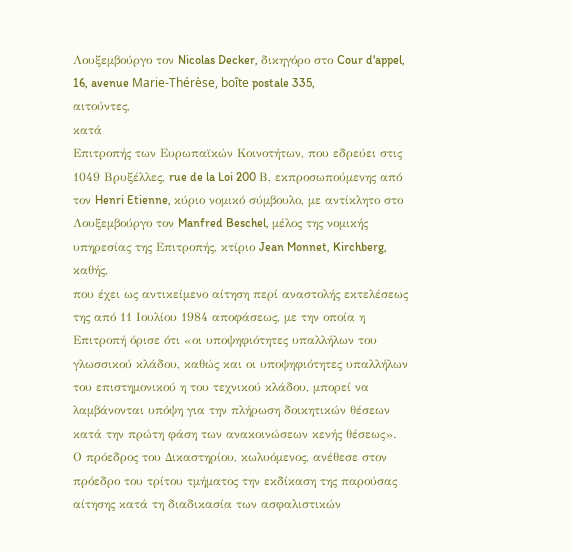Λουξεμβούργο τον Nicolas Decker, δικηγόρο στο Cour d'appel, 16, avenue Marie-Thérèse, boîte postale 335,
αιτούντες,
κατά
Επιτροπής των Ευρωπαϊκών Κοινοτήτων, που εδρεύει στις 1049 Βρυξέλλες, rue de la Loi 200 Β, εκπροσωπούμενης από τον Henri Etienne, κύριο νομικό σύμβουλο, με αντίκλητο στο Λουξεμβούργο τον Manfred Beschel, μέλος της νομικής υπηρεσίας της Επιτροπής, κτίριο Jean Monnet, Kirchberg,
καθής,
που έχει ως αντικείμενο αίτηση περί αναστολής εκτελέσεως της από 11 Ιουλίου 1984 αποφάσεως, με την οποία η Επιτροπή όρισε ότι «οι υποψηφιότητες υπαλλήλων του γλωσσικού κλάδου, καθώς και οι υποψηφιότητες υπαλλήλων του επιστημονικού η του τεχνικού κλάδου, μπορεί να λαμβάνονται υπόψη για την πλήρωση δοικητικών θέσεων κατά την πρώτη φάση των ανακοινώσεων κενής θέσεως».
Ο πρόεδρος του Δικαστηρίου, κωλυόμενος, ανέθεσε στον πρόεδρο του τρίτου τμήματος την εκδίκαση της παρούσας αίτησης κατά τη διαδικασία των ασφαλιστικών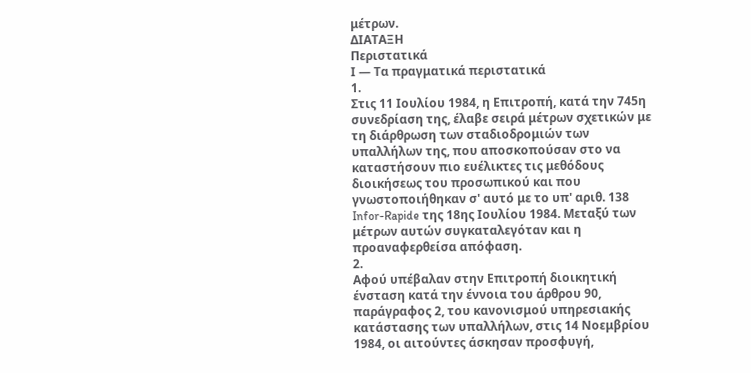μέτρων.
ΔΙΑΤΑΞΗ
Περιστατικά
Ι — Τα πραγματικά περιστατικά
1.
Στις 11 Ιουλίου 1984, η Επιτροπή, κατά την 745η συνεδρίαση της, έλαβε σειρά μέτρων σχετικών με τη διάρθρωση των σταδιοδρομιών των υπαλλήλων της, που αποσκοπούσαν στο να καταστήσουν πιο ευέλικτες τις μεθόδους διοικήσεως του προσωπικού και που γνωστοποιήθηκαν σ' αυτό με το υπ' αριθ. 138 Infor-Rapide της 18ης Ιουλίου 1984. Μεταξύ των μέτρων αυτών συγκαταλεγόταν και η προαναφερθείσα απόφαση.
2.
Αφού υπέβαλαν στην Επιτροπή διοικητική ένσταση κατά την έννοια του άρθρου 90, παράγραφος 2, του κανονισμού υπηρεσιακής κατάστασης των υπαλλήλων, στις 14 Νοεμβρίου 1984, οι αιτούντες άσκησαν προσφυγή,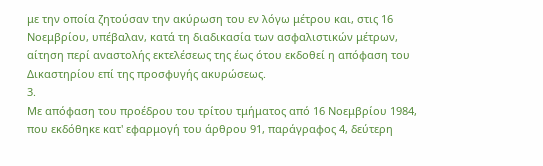με την οποία ζητούσαν την ακύρωση του εν λόγω μέτρου και, στις 16 Νοεμβρίου, υπέβαλαν, κατά τη διαδικασία των ασφαλιστικών μέτρων, αίτηση περί αναστολής εκτελέσεως της έως ότου εκδοθεί η απόφαση του Δικαστηρίου επί της προσφυγής ακυρώσεως.
3.
Με απόφαση του προέδρου του τρίτου τμήματος από 16 Νοεμβρίου 1984, που εκδόθηκε κατ' εφαρμογή του άρθρου 91, παράγραφος 4, δεύτερη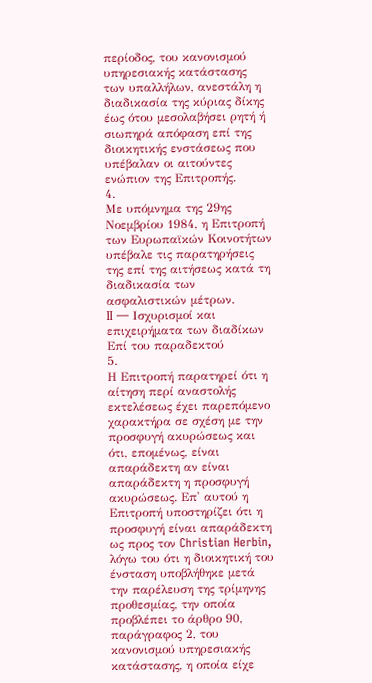περίοδος, του κανονισμού υπηρεσιακής κατάστασης των υπαλλήλων, ανεστάλη η διαδικασία της κύριας δίκης έως ότου μεσολαβήσει ρητή ή σιωπηρά απόφαση επί της διοικητικής ενστάσεως που υπέβαλαν οι αιτούντες ενώπιον της Επιτροπής.
4.
Με υπόμνημα της 29ης Νοεμβρίου 1984, η Επιτροπή των Ευρωπαϊκών Κοινοτήτων υπέβαλε τις παρατηρήσεις της επί της αιτήσεως κατά τη διαδικασία των ασφαλιστικών μέτρων.
II — Ισχυρισμοί και επιχειρήματα των διαδίκων
Επί του παραδεκτού
5.
Η Επιτροπή παρατηρεί ότι η αίτηση περί αναστολής εκτελέσεως έχει παρεπόμενο χαρακτήρα σε σχέση με την προσφυγή ακυρώσεως και ότι, επομένως, είναι απαράδεκτη αν είναι απαράδεκτη η προσφυγή ακυρώσεως. Επ' αυτού η Επιτροπή υποστηρίζει ότι η προσφυγή είναι απαράδεκτη ως προς τον Christian Herbin, λόγω του ότι η διοικητική του ένσταση υποβλήθηκε μετά την παρέλευση της τρίμηνης προθεσμίας, την οποία προβλέπει το άρθρο 90, παράγραφος 2, του κανονισμού υπηρεσιακής κατάστασης, η οποία είχε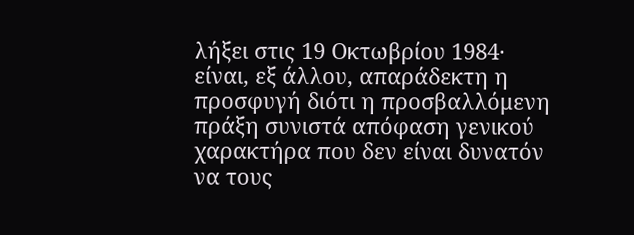λήξει στις 19 Οκτωβρίου 1984· είναι, εξ άλλου, απαράδεκτη η προσφυγή διότι η προσβαλλόμενη πράξη συνιστά απόφαση γενικού χαρακτήρα που δεν είναι δυνατόν να τους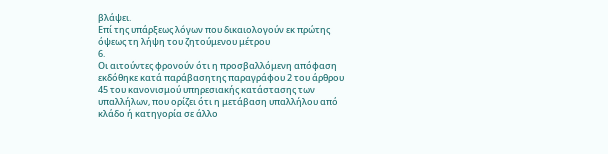βλάψει.
Επί της υπάρξεως λóγων που δικαιολογούν εκ πρώτης όψεως τη λήψη του ζητούμενου μέτρου
6.
Οι αιτούντες φρονούν ότι η προσβαλλόμενη απόφαση εκδόθηκε κατά παράβασητης παραγράφου 2 του άρθρου 45 του κανονισμού υπηρεσιακής κατάστασης των υπαλλήλων, που ορίζει ότι η μετάβαση υπαλλήλου από κλάδο ή κατηγορία σε άλλο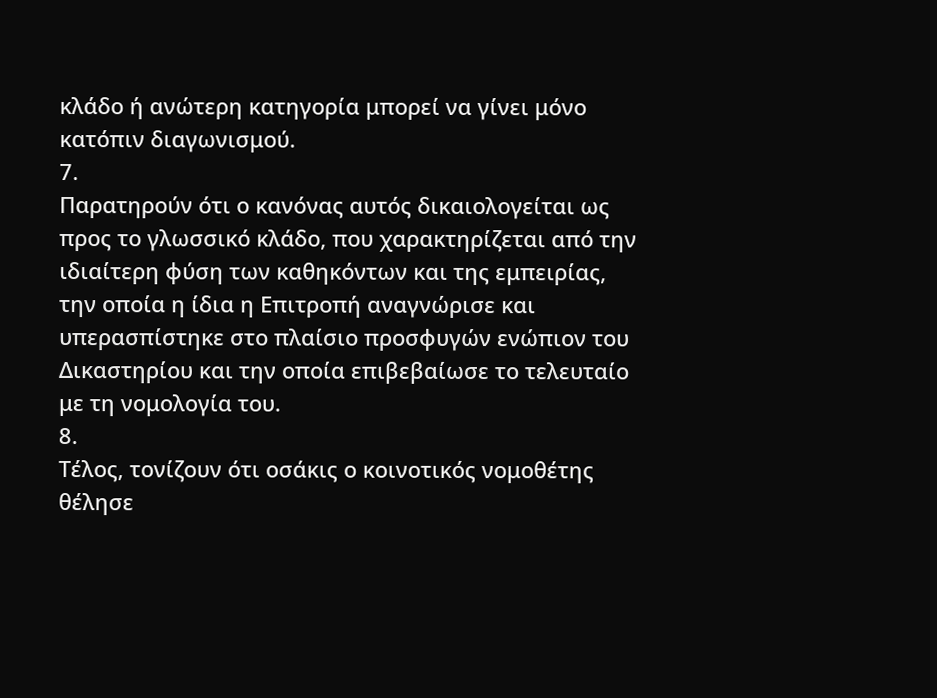κλάδο ή ανώτερη κατηγορία μπορεί να γίνει μόνο κατόπιν διαγωνισμού.
7.
Παρατηρούν ότι ο κανόνας αυτός δικαιολογείται ως προς το γλωσσικό κλάδο, που χαρακτηρίζεται από την ιδιαίτερη φύση των καθηκόντων και της εμπειρίας, την οποία η ίδια η Επιτροπή αναγνώρισε και υπερασπίστηκε στο πλαίσιο προσφυγών ενώπιον του Δικαστηρίου και την οποία επιβεβαίωσε το τελευταίο με τη νομολογία του.
8.
Τέλος, τονίζουν ότι οσάκις ο κοινοτικός νομοθέτης θέλησε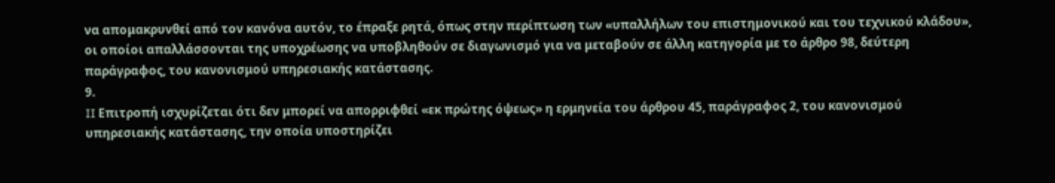να απομακρυνθεί από τον κανόνα αυτόν, το έπραξε ρητά, όπως στην περίπτωση των «υπαλλήλων του επιστημονικού και του τεχνικού κλάδου», οι οποίοι απαλλάσσονται της υποχρέωσης να υποβληθούν σε διαγωνισμό για να μεταβούν σε άλλη κατηγορία με το άρθρο 98, δεύτερη παράγραφος, του κανονισμού υπηρεσιακής κατάστασης.
9.
II Επιτροπή ισχυρίζεται ότι δεν μπορεί να απορριφθεί «εκ πρώτης όψεως» η ερμηνεία του άρθρου 45, παράγραφος 2, του κανονισμού υπηρεσιακής κατάστασης, την οποία υποστηρίζει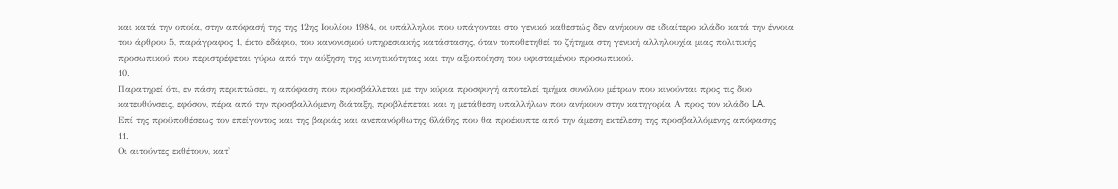και κατά την οποία, στην απόφασή της της 12ης Ιουλίου 1984, οι υπάλληλοι που υπάγονται στο γενικό καθεστώς δεν ανήκουν σε ιδιαίτερο κλάδο κατά την έννοια του άρθρου 5, παράγραφος 1, έκτο εδάφιο, του κανονισμού υπηρεσιακής κατάστασης, όταν τοποθετηθεί το ζήτημα στη γενική αλληλουχία μιας πολιτικής προσωπικού που περιστρέφεται γύρω από την αύξηση της κινητικότητας και την αξιοποίηση του υφισταμένου προσωπικού.
10.
Παρατηρεί ότι, εν πάση περιπτώσει, η απόφαση που προσβάλλεται με την κύρια προσφυγή αποτελεί τμήμα συνόλου μέτρων που κινούνται προς τις δυο κατευθύνσεις, εφόσον, πέρα από την προσβαλλόμενη διάταξη, προβλέπεται και η μετάθεση υπαλλήλων που ανήκουν στην κατηγορία Α προς τον κλάδο LA.
Επί της προϋποθέσεως τον επείγοντος και της βαριάς και ανεπανόρθωτης 6λά6ης που θα προέκυπτε από την άμεση εκτέλεση της προσβαλλόμενης απόφασης
11.
Οι αιτούντες εκθέτουν, κατ'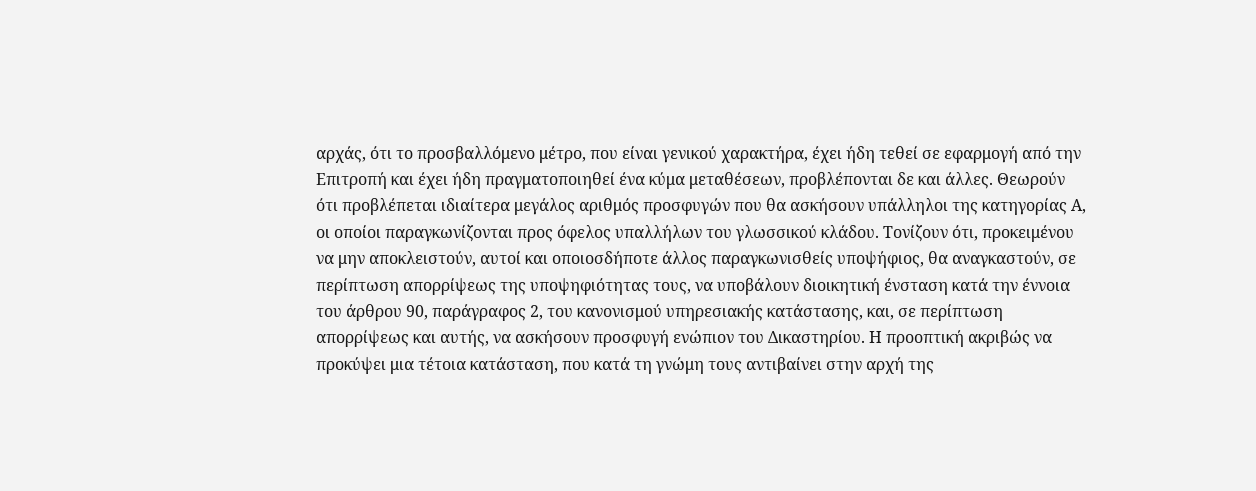αρχάς, ότι το προσβαλλόμενο μέτρο, που είναι γενικού χαρακτήρα, έχει ήδη τεθεί σε εφαρμογή από την Επιτροπή και έχει ήδη πραγματοποιηθεί ένα κύμα μεταθέσεων, προβλέπονται δε και άλλες. Θεωρούν ότι προβλέπεται ιδιαίτερα μεγάλος αριθμός προσφυγών που θα ασκήσουν υπάλληλοι της κατηγορίας Α, οι οποίοι παραγκωνίζονται προς όφελος υπαλλήλων του γλωσσικού κλάδου. Τονίζουν ότι, προκειμένου να μην αποκλειστούν, αυτοί και οποιοσδήποτε άλλος παραγκωνισθείς υποψήφιος, θα αναγκαστούν, σε περίπτωση απορρίψεως της υποψηφιότητας τους, να υποβάλουν διοικητική ένσταση κατά την έννοια του άρθρου 90, παράγραφος 2, του κανονισμού υπηρεσιακής κατάστασης, και, σε περίπτωση απορρίψεως και αυτής, να ασκήσουν προσφυγή ενώπιον του Δικαστηρίου. Η προοπτική ακριβώς να προκύψει μια τέτοια κατάσταση, που κατά τη γνώμη τους αντιβαίνει στην αρχή της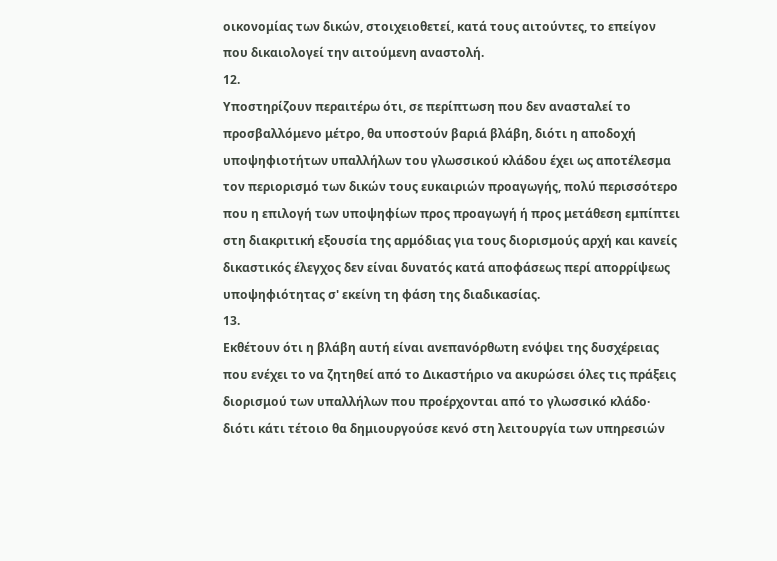οικονομίας των δικών, στοιχειοθετεί, κατά τους αιτούντες, το επείγον που δικαιολογεί την αιτούμενη αναστολή.
12.
Υποστηρίζουν περαιτέρω ότι, σε περίπτωση που δεν ανασταλεί το προσβαλλόμενο μέτρο, θα υποστούν βαριά βλάβη, διότι η αποδοχή υποψηφιοτήτων υπαλλήλων του γλωσσικού κλάδου έχει ως αποτέλεσμα τον περιορισμό των δικών τους ευκαιριών προαγωγής, πολύ περισσότερο που η επιλογή των υποψηφίων προς προαγωγή ή προς μετάθεση εμπίπτει στη διακριτική εξουσία της αρμόδιας για τους διορισμούς αρχή και κανείς δικαστικός έλεγχος δεν είναι δυνατός κατά αποφάσεως περί απορρίψεως υποψηφιότητας σ' εκείνη τη φάση της διαδικασίας.
13.
Εκθέτουν ότι η βλάβη αυτή είναι ανεπανόρθωτη ενόψει της δυσχέρειας που ενέχει το να ζητηθεί από το Δικαστήριο να ακυρώσει όλες τις πράξεις διορισμού των υπαλλήλων που προέρχονται από το γλωσσικό κλάδο· διότι κάτι τέτοιο θα δημιουργούσε κενό στη λειτουργία των υπηρεσιών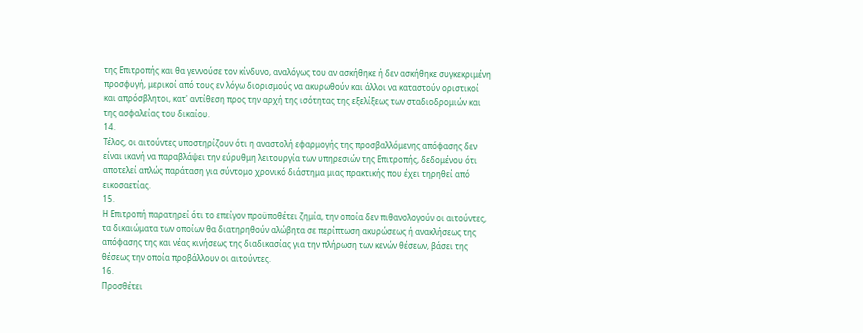της Επιτροπής και θα γεννούσε τον κίνδυνο, αναλόγως του αν ασκήθηκε ή δεν ασκήθηκε συγκεκριμένη προσφυγή, μερικοί από τους εν λόγω διορισμούς να ακυρωθούν και άλλοι να καταστούν οριστικοί και απρόσβλητοι, κατ' αντίθεση προς την αρχή της ισότητας της εξελίξεως των σταδιοδρομιών και της ασφαλείας του δικαίου.
14.
Τέλος, οι αιτούντες υποστηρίζουν ότι η αναστολή εφαρμογής της προσβαλλόμενης απόφασης δεν είναι ικανή να παραβλάψει την εύρυθμη λειτουργία των υπηρεσιών της Επιτροπής, δεδομένου ότι αποτελεί απλώς παράταση για σύντομο χρονικό διάστημα μιας πρακτικής που έχει τηρηθεί από εικοσαετίας.
15.
Η Επιτροπή παρατηρεί ότι το επείγον προϋποθέτει ζημία, την οποία δεν πιθανολογούν οι αιτούντες, τα δικαιώματα των οποίων θα διατηρηθούν αλώβητα σε περίπτωση ακυρώσεως ή ανακλήσεως της απόφασης της και νέας κινήσεως της διαδικασίας για την πλήρωση των κενών θέσεων, βάσει της θέσεως την οποία προβάλλουν οι αιτούντες.
16.
Προσθέτει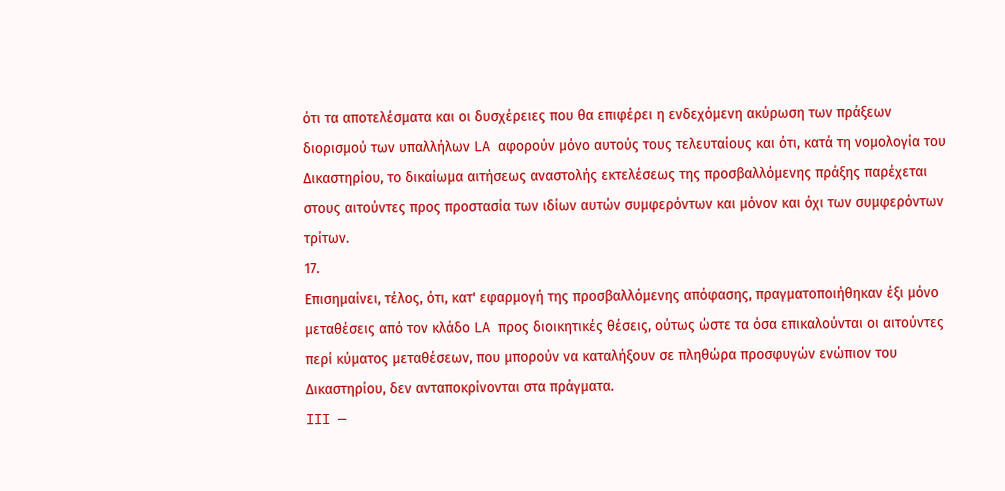ότι τα αποτελέσματα και οι δυσχέρειες που θα επιφέρει η ενδεχόμενη ακύρωση των πράξεων διορισμού των υπαλλήλων LA αφορούν μόνο αυτούς τους τελευταίους και ότι, κατά τη νομολογία του Δικαστηρίου, το δικαίωμα αιτήσεως αναστολής εκτελέσεως της προσβαλλόμενης πράξης παρέχεται στους αιτούντες προς προστασία των ιδίων αυτών συμφερόντων και μόνον και όχι των συμφερόντων τρίτων.
17.
Επισημαίνει, τέλος, ότι, κατ' εφαρμογή της προσβαλλόμενης απόφασης, πραγματοποιήθηκαν έξι μόνο μεταθέσεις από τον κλάδο LA προς διοικητικές θέσεις, ούτως ώστε τα όσα επικαλούνται οι αιτούντες περί κύματος μεταθέσεων, που μπορούν να καταλήξουν σε πληθώρα προσφυγών ενώπιον του Δικαστηρίου, δεν ανταποκρίνονται στα πράγματα.
III —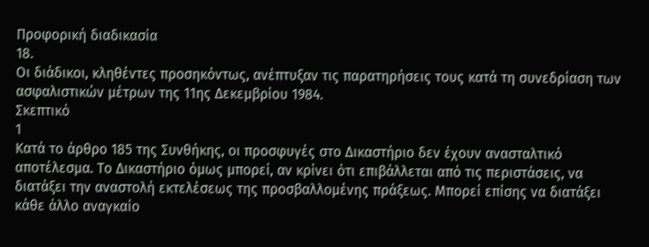Προφορική διαδικασία
18.
Οι διάδικοι, κληθέντες προσηκόντως, ανέπτυξαν τις παρατηρήσεις τους κατά τη συνεδρίαση των ασφαλιστικών μέτρων της 11ης Δεκεμβρίου 1984.
Σκεπτικό
1
Κατά το άρθρο 185 της Συνθήκης, οι προσφυγές στο Δικαστήριο δεν έχουν ανασταλτικό αποτέλεσμα. Το Δικαστήριο όμως μπορεί, αν κρίνει ότι επιβάλλεται από τις περιστάσεις, να διατάξει την αναστολή εκτελέσεως της προσβαλλομένης πράξεως. Μπορεί επίσης να διατάξει κάθε άλλο αναγκαίο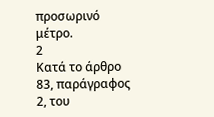προσωρινό μέτρο.
2
Κατά το άρθρο 83, παράγραφος 2, του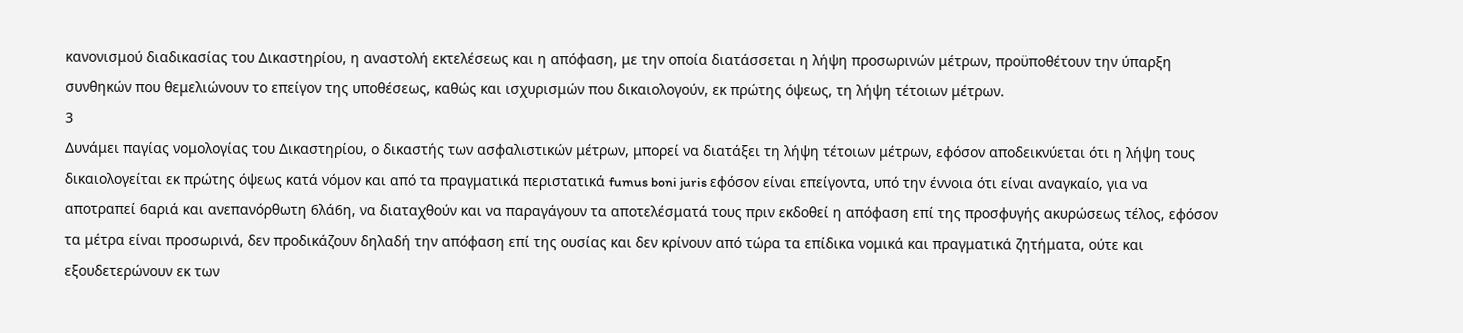κανονισμού διαδικασίας του Δικαστηρίου, η αναστολή εκτελέσεως και η απόφαση, με την οποία διατάσσεται η λήψη προσωρινών μέτρων, προϋποθέτουν την ύπαρξη συνθηκών που θεμελιώνουν το επείγον της υποθέσεως, καθώς και ισχυρισμών που δικαιολογούν, εκ πρώτης όψεως, τη λήψη τέτοιων μέτρων.
3
Δυνάμει παγίας νομολογίας του Δικαστηρίου, ο δικαστής των ασφαλιστικών μέτρων, μπορεί να διατάξει τη λήψη τέτοιων μέτρων, εφόσον αποδεικνύεται ότι η λήψη τους δικαιολογείται εκ πρώτης όψεως κατά νόμον και από τα πραγματικά περιστατικά fumus boni juris εφόσον είναι επείγοντα, υπό την έννοια ότι είναι αναγκαίο, για να αποτραπεί 6αριά και ανεπανόρθωτη 6λά6η, να διαταχθούν και να παραγάγουν τα αποτελέσματά τους πριν εκδοθεί η απόφαση επί της προσφυγής ακυρώσεως τέλος, εφόσον τα μέτρα είναι προσωρινά, δεν προδικάζουν δηλαδή την απόφαση επί της ουσίας και δεν κρίνουν από τώρα τα επίδικα νομικά και πραγματικά ζητήματα, ούτε και εξουδετερώνουν εκ των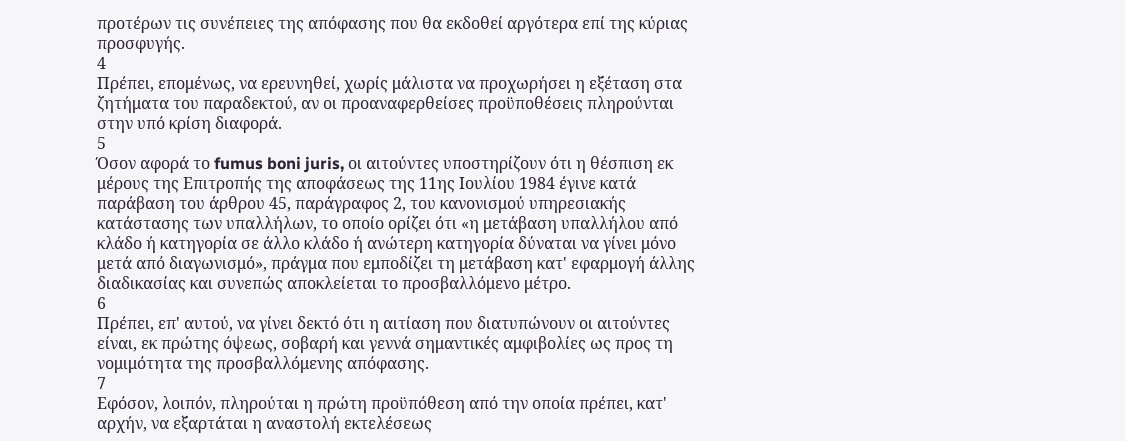προτέρων τις συνέπειες της απόφασης που θα εκδοθεί αργότερα επί της κύριας προσφυγής.
4
Πρέπει, επομένως, να ερευνηθεί, χωρίς μάλιστα να προχωρήσει η εξέταση στα ζητήματα του παραδεκτού, αν οι προαναφερθείσες προϋποθέσεις πληρούνται στην υπό κρίση διαφορά.
5
Όσον αφορά το fumus boni juris, οι αιτούντες υποστηρίζουν ότι η θέσπιση εκ μέρους της Επιτροπής της αποφάσεως της 11ης Ιουλίου 1984 έγινε κατά παράβαση του άρθρου 45, παράγραφος 2, του κανονισμού υπηρεσιακής κατάστασης των υπαλλήλων, το οποίο ορίζει ότι «η μετάβαση υπαλλήλου από κλάδο ή κατηγορία σε άλλο κλάδο ή ανώτερη κατηγορία δύναται να γίνει μόνο μετά από διαγωνισμό», πράγμα που εμποδίζει τη μετάβαση κατ' εφαρμογή άλλης διαδικασίας και συνεπώς αποκλείεται το προσβαλλόμενο μέτρο.
6
Πρέπει, επ' αυτού, να γίνει δεκτό ότι η αιτίαση που διατυπώνουν οι αιτούντες είναι, εκ πρώτης όψεως, σοβαρή και γεννά σημαντικές αμφιβολίες ως προς τη νομιμότητα της προσβαλλόμενης απόφασης.
7
Εφόσον, λοιπόν, πληρούται η πρώτη προϋπόθεση από την οποία πρέπει, κατ' αρχήν, να εξαρτάται η αναστολή εκτελέσεως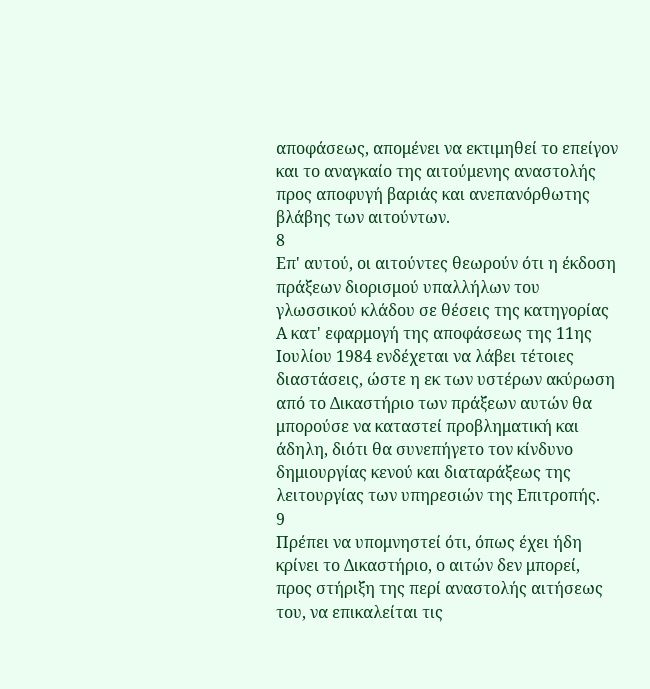αποφάσεως, απομένει να εκτιμηθεί το επείγον και το αναγκαίο της αιτούμενης αναστολής προς αποφυγή βαριάς και ανεπανόρθωτης βλάβης των αιτούντων.
8
Επ' αυτού, οι αιτούντες θεωρούν ότι η έκδοση πράξεων διορισμού υπαλλήλων του γλωσσικού κλάδου σε θέσεις της κατηγορίας Α κατ' εφαρμογή της αποφάσεως της 11ης Ιουλίου 1984 ενδέχεται να λάβει τέτοιες διαστάσεις, ώστε η εκ των υστέρων ακύρωση από το Δικαστήριο των πράξεων αυτών θα μπορούσε να καταστεί προβληματική και άδηλη, διότι θα συνεπήγετο τον κίνδυνο δημιουργίας κενού και διαταράξεως της λειτουργίας των υπηρεσιών της Επιτροπής.
9
Πρέπει να υπομνηστεί ότι, όπως έχει ήδη κρίνει το Δικαστήριο, ο αιτών δεν μπορεί, προς στήριξη της περί αναστολής αιτήσεως του, να επικαλείται τις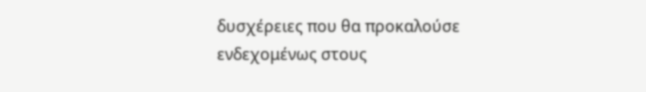δυσχέρειες που θα προκαλούσε ενδεχομένως στους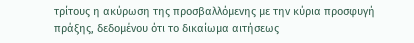τρίτους η ακύρωση της προσβαλλόμενης με την κύρια προσφυγή πράξης, δεδομένου ότι το δικαίωμα αιτήσεως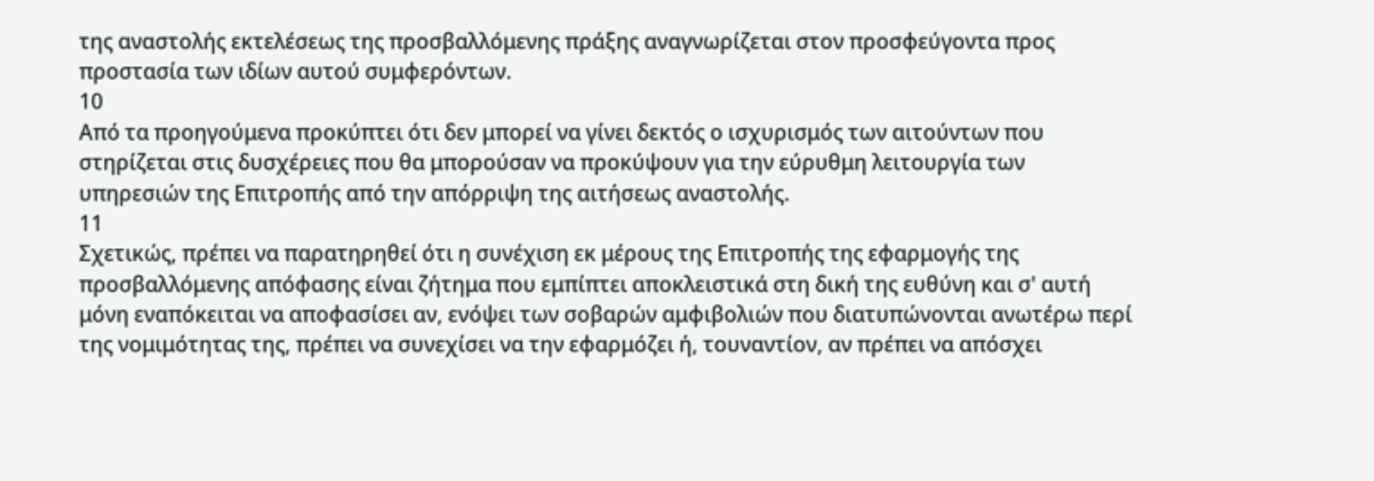της αναστολής εκτελέσεως της προσβαλλόμενης πράξης αναγνωρίζεται στον προσφεύγοντα προς προστασία των ιδίων αυτού συμφερόντων.
10
Από τα προηγούμενα προκύπτει ότι δεν μπορεί να γίνει δεκτός ο ισχυρισμός των αιτούντων που στηρίζεται στις δυσχέρειες που θα μπορούσαν να προκύψουν για την εύρυθμη λειτουργία των υπηρεσιών της Επιτροπής από την απόρριψη της αιτήσεως αναστολής.
11
Σχετικώς, πρέπει να παρατηρηθεί ότι η συνέχιση εκ μέρους της Επιτροπής της εφαρμογής της προσβαλλόμενης απόφασης είναι ζήτημα που εμπίπτει αποκλειστικά στη δική της ευθύνη και σ' αυτή μόνη εναπόκειται να αποφασίσει αν, ενόψει των σοβαρών αμφιβολιών που διατυπώνονται ανωτέρω περί της νομιμότητας της, πρέπει να συνεχίσει να την εφαρμόζει ή, τουναντίον, αν πρέπει να απόσχει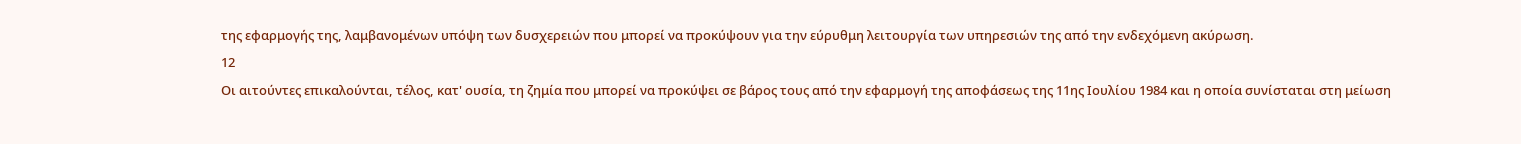της εφαρμογής της, λαμβανομένων υπόψη των δυσχερειών που μπορεί να προκύψουν για την εύρυθμη λειτουργία των υπηρεσιών της από την ενδεχόμενη ακύρωση.
12
Οι αιτούντες επικαλούνται, τέλος, κατ' ουσία, τη ζημία που μπορεί να προκύψει σε βάρος τους από την εφαρμογή της αποφάσεως της 11ης Ιουλίου 1984 και η οποία συνίσταται στη μείωση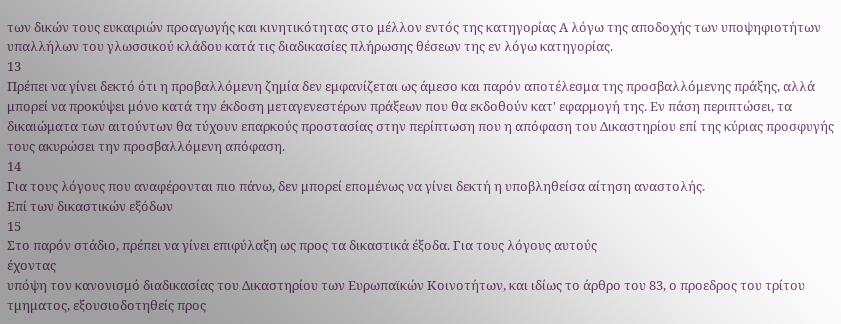των δικών τους ευκαιριών προαγωγής και κινητικότητας στο μέλλον εντός της κατηγορίας Α λόγω της αποδοχής των υποψηφιοτήτων υπαλλήλων του γλωσσικού κλάδου κατά τις διαδικασίες πλήρωσης θέσεων της εν λόγω κατηγορίας.
13
Πρέπει να γίνει δεκτό ότι η προβαλλόμενη ζημία δεν εμφανίζεται ως άμεσο και παρόν αποτέλεσμα της προσβαλλόμενης πράξης, αλλά μπορεί να προκύψει μόνο κατά την έκδοση μεταγενεστέρων πράξεων που θα εκδοθούν κατ' εφαρμογή της. Εν πάση περιπτώσει, τα δικαιώματα των αιτούντων θα τύχουν επαρκούς προστασίας στην περίπτωση που η απόφαση του Δικαστηρίου επί της κύριας προσφυγής τους ακυρώσει την προσβαλλόμενη απόφαση.
14
Για τους λόγους που αναφέρονται πιο πάνω, δεν μπορεί επομένως να γίνει δεκτή η υποβληθείσα αίτηση αναστολής.
Επί των δικαστικών εξόδων
15
Στο παρόν στάδιο, πρέπει να γίνει επιφύλαξη ως προς τα δικαστικά έξοδα. Για τους λόγους αυτούς
έχοντας
υπόψη τον κανονισμό διαδικασίας του Δικαστηρίου των Ευρωπαϊκών Κοινοτήτων, και ιδίως το άρθρο του 83, ο προεδρος του τρίτου τμηματος, εξουσιοδοτηθείς προς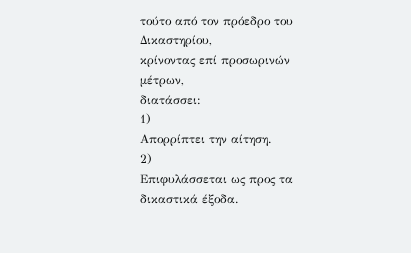τούτο από τον πρόεδρο του Δικαστηρίου,
κρίνοντας επί προσωρινών μέτρων,
διατάσσει:
1)
Απορρίπτει την αίτηση.
2)
Επιφυλάσσεται ως προς τα δικαστικά έξοδα.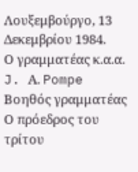Λουξεμβούργο, 13 Δεκεμβρίου 1984.
Ο γραμματέας κ.α.α.
J. Α. Pompe
Βοηθός γραμματέας
Ο πρόεδρος του τρίτου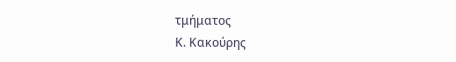τμήματος
Κ. Κακούρης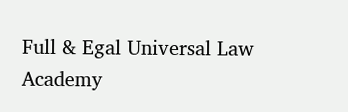Full & Egal Universal Law Academy